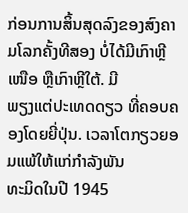ກ່ອນການສິ້ນສຸດລົງຂອງສົງຄາມໂລກຄັ້ງທີສອງ ບໍ່ໄດ້ມີເກົາຫຼີເໜືອ ຫຼືເກົາຫຼີໃຕ້. ມີ
ພຽງແຕ່ປະເທດດຽວ ທີ່ຄອບຄອງໂດຍຍີ່ປຸ່ນ. ເວລາໂຕກຽວຍອມແພ້ໃຫ້ແກ່ກຳລັງພັນ
ທະມິດໃນປີ 1945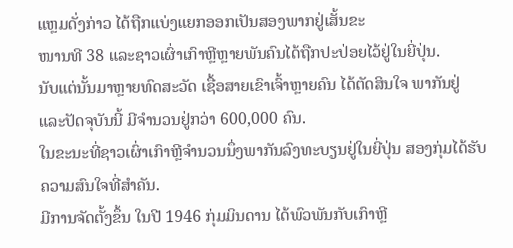ແຫຼມດັ່ງກ່າວ ໄດ້ຖືກແບ່ງແຍກອອກເປັນສອງພາກຢູ່ເສັ້ນຂະ
ໜານທີ 38 ແລະຊາວເຜົ່າເກົາຫຼີຫຼາຍພັນຄົນໄດ້ຖືກປະປ່ອຍໄວ້ຢູ່ໃນຍີ່ປຸ່ນ.
ນັບແຕ່ນັ້ນມາຫຼາຍທົດສະວັດ ເຊື້ອສາຍເຂົາເຈົ້າຫຼາຍຄົນ ໄດ້ຕັດສິນໃຈ ພາກັນຢູ່
ແລະປັດຈຸບັນນີ້ ມີຈຳນວນຢູ່ກວ່າ 600,000 ຄົນ.
ໃນຂະນະທີ່ຊາວເຜົ່າເກົາຫຼີຈຳນວນນຶ່ງພາກັນລົງທະບຽນຢູ່ໃນຍີ່ປຸ່ນ ສອງກຸ່ມໄດ້ຮັບ
ຄວາມສົນໃຈທີ່ສຳຄັນ.
ມີການຈັດຕັ້ງຂຶ້ນ ໃນປີ 1946 ກຸ່ມມິນດານ ໄດ້ພົວພັນກັບເກົາຫຼີ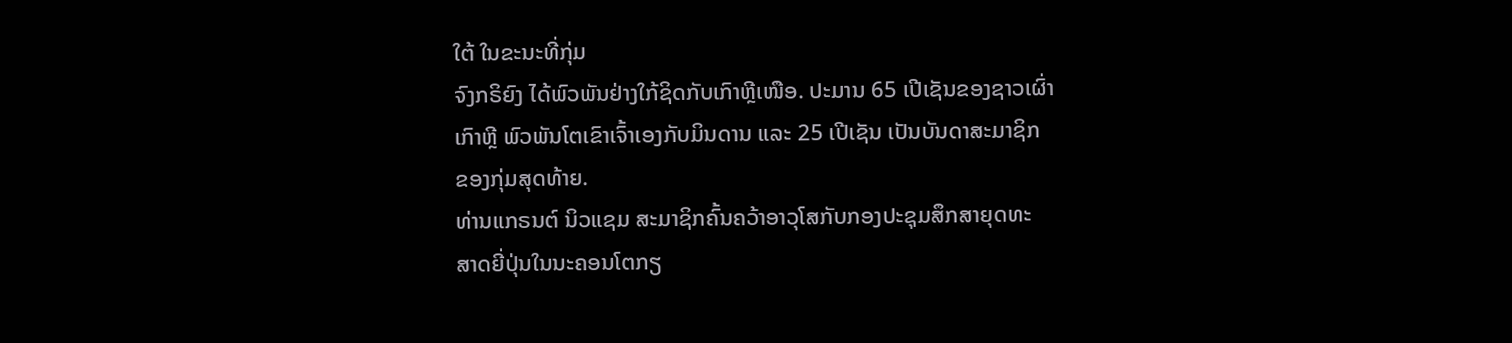ໃຕ້ ໃນຂະນະທີ່ກຸ່ມ
ຈົງກຣິຍົງ ໄດ້ພົວພັນຢ່າງໃກ້ຊິດກັບເກົາຫຼີເໜືອ. ປະມານ 65 ເປີເຊັນຂອງຊາວເຜົ່າ
ເກົາຫຼີ ພົວພັນໂຕເຂົາເຈົ້າເອງກັບມິນດານ ແລະ 25 ເປີເຊັນ ເປັນບັນດາສະມາຊິກ
ຂອງກຸ່ມສຸດທ້າຍ.
ທ່ານແກຣນຕ໌ ນິວແຊມ ສະມາຊິກຄົ້ນຄວ້າອາວຸໂສກັບກອງປະຊຸມສຶກສາຍຸດທະ
ສາດຍີ່ປຸ່ນໃນນະຄອນໂຕກຽ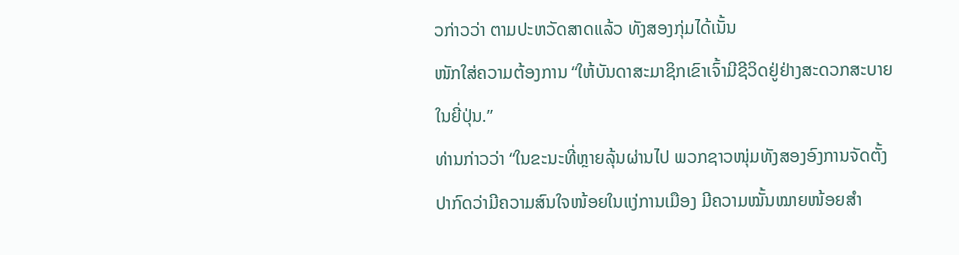ວກ່າວວ່າ ຕາມປະຫວັດສາດແລ້ວ ທັງສອງກຸ່ມໄດ້ເນັ້ນ
ໜັກໃສ່ຄວາມຕ້ອງການ “ໃຫ້ບັນດາສະມາຊິກເຂົາເຈົ້າມີຊີວິດຢູ່ຢ່າງສະດວກສະບາຍ
ໃນຍີ່ປຸ່ນ.”
ທ່ານກ່າວວ່າ “ໃນຂະນະທີ່ຫຼາຍລຸ້ນຜ່ານໄປ ພວກຊາວໜຸ່ມທັງສອງອົງການຈັດຕັ້ງ
ປາກົດວ່າມີຄວາມສົນໃຈໜ້ອຍໃນແງ່ການເມືອງ ມີຄວາມໝັ້ນໝາຍໜ້ອຍສຳ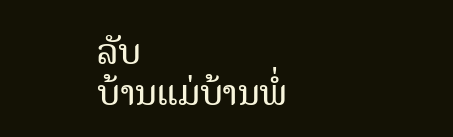ລັບ
ບ້ານແມ່ບ້ານພໍ່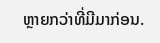ຫຼາຍກວ່າທີ່ມີມາກ່ອນ.